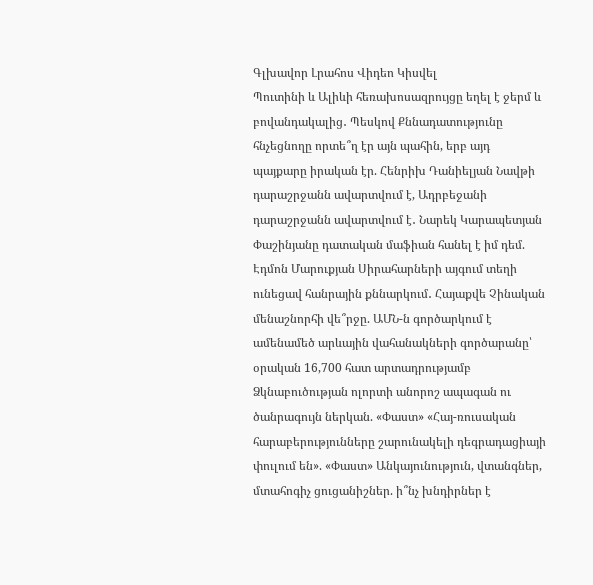Գլխավոր Լրահոս Վիդեո Կիսվել
Պուտինի և Ալիևի հեռախոսազրույցը եղել է ջերմ և բովանդակալից․ Պեսկով Քննադատությունը հնչեցնողը որտե՞ղ էր այն պահին, երբ այդ պայքարը իրական էր. Հենրիխ Դանիելյան Նավթի դարաշրջանն ավարտվում է, Ադրբեջանի դարաշրջանն ավարտվում է․ Նարեկ Կարապետյան Փաշինյանը դատական մաֆիան հանել է իմ դեմ. Էդմոն Մարուքյան Սիրահարների այգում տեղի ունեցավ հանրային քննարկում․ Հայաքվե Չինական մենաշնորհի վե՞րջը. ԱՄՆ-ն գործարկում է ամենամեծ արևային վահանակների գործարանը՝ օրական 16,700 հատ արտադրությամբ Ձկնաբուծության ոլորտի անորոշ ապագան ու ծանրագույն ներկան. «Փաստ» «Հայ-ռուսական հարաբերությունները շարունակելի դեգրադացիայի փուլում են». «Փաստ» Անկայունություն, վտանգներ, մտահոգիչ ցուցանիշներ. ի՞նչ խնդիրներ է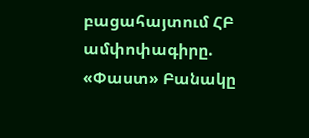բացահայտում ՀԲ ամփոփագիրը. «Փաստ» Բանակը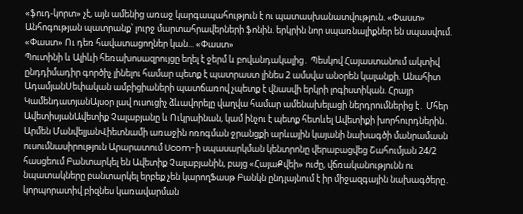«ֆուդ-կորտ» չէ, այն ամենից առաջ կարգապահություն է ու պատասխանատվություն. «Փաստ» Անհոգության պատրանք՝ լուրջ մարտահրավերների ֆոնին. երկրին նոր սպառնալիքներ են սպասվում. «Փաստ» Ու դեռ հավատացողներ կան... «Փաստ»
Պուտինի և Ալիևի հեռախոսազրույցը եղել է ջերմ և բովանդակալից․ Պեսկով Հայաստանում ակտիվ ընդդիմադիր գործիչ լինելու համար պետք է պատրաստ լինես 2 ամսվա անօրեն կալանքի. Անահիտ ԱդամյանՍեփական ամբիցիաների պատճառով չպետք է վնասվի երկրի լոգիստիկան. Հրայր ԿամենդատյանԱյսօր լավ ուսուցիչ ձևավորելը վաղվա համար ամենախելացի ներդրումներից է․ Մհեր ԱվետիսյանԱվետիք Չալաբյանը և Ուկրաինան, կամ ինչու է պետք հետևել Ավետիքի խորհուրդներին․ Արմեն ՄանվելյանՎիետնամի առաջին ոռոգման ջրանցքի արևային կայանի նախագծի մանրամասն ուսումնասիրություն Արարատում Ucom-ի սպասարկման կենտրոնը վերաբացվեց Շահումյան 24/2 հասցեում Բանտարկել են Ավետիք Չալաբյանին, բայց «ՀայաՔվեի» ուժը, վճռականությունն ու նպատակները բանտարկել երբեք չեն կարողՖասթ Բանկն ընդլայնում է իր միջազգային նախագծերը․ կորպորատիվ բիզնես կառավարման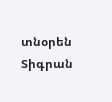տնօրեն Տիգրան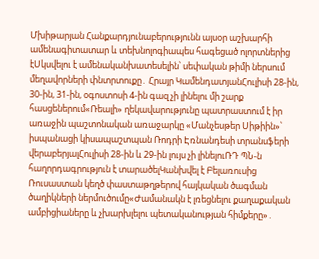Մխիթարյան Հանքարդյունաբերությունն այսօր աշխարհի ամենագիտատար և տեխնոլոգիապես հագեցած ոլորտներից էՍկսվելու է ամենականխատեսելին՝ սեփական թիմի ներսում մեղավորների փնտրտուքը․ Հրայր ԿամենդատյանՀուլիսի 28-ին, 30-ին, 31-ին, օգոստոսի 4-ին գազ չի լինելու մի շարք հասցեներում«Ռեալի» ղեկավարությունը պատրաստում է իր առաջին պաշտոնական առաջարկը «Մանչեսթեր Սիթիին»՝ իսպանացի կիսապաշտպան Ռոդրի Էռնանդեսի տրանսֆերի վերաբերյալՀուլիսի 28-ին և 29-ին լույս չի լինելուՌԴ ՊՆ-ն հաղորդագրություն է տարածելԿանխվել է Բելառուսից Ռուսաստան կեղծ փաստաթղթերով հայկական ծագման ծաղիկների ներմուծումը«Ժամանակն է լռեցնելու քաղաքական ամբիցիաները և չխարխլելու պետականության հիմքերը»․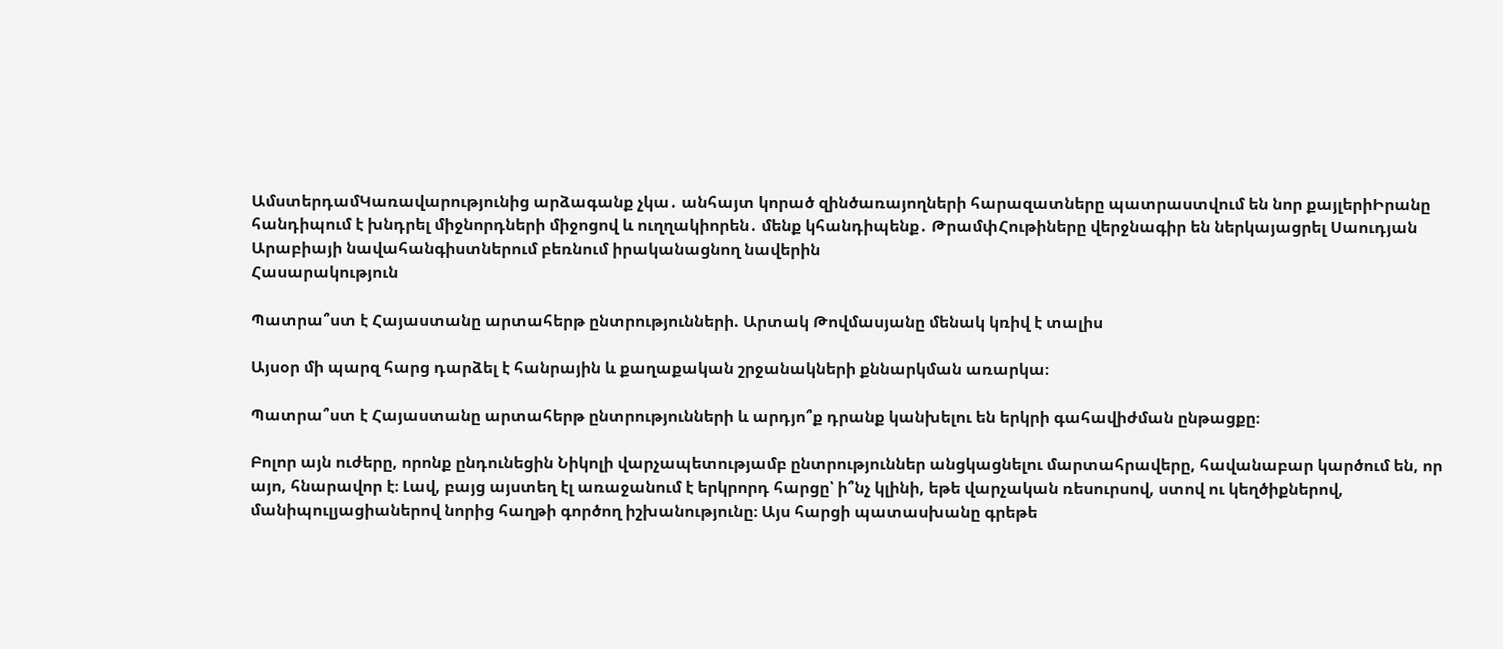ԱմստերդամԿառավարությունից արձագանք չկա․ անհայտ կորած զինծառայողների հարազատները պատրաստվում են նոր քայլերիԻրանը հանդիպում է խնդրել միջնորդների միջոցով և ուղղակիորեն․ մենք կհանդիպենք․ ԹրամփՀութիները վերջնագիր են ներկայացրել Սաուդյան Արաբիայի նավահանգիստներում բեռնում իրականացնող նավերին
Հասարակություն

Պատրա՞ստ է Հայաստանը արտահերթ ընտրությունների. Արտակ Թովմասյանը մենակ կռիվ է տալիս

Այսօր մի պարզ հարց դարձել է հանրային և քաղաքական շրջանակների քննարկման առարկա։

Պատրա՞ստ է Հայաստանը արտահերթ ընտրությունների և արդյո՞ք դրանք կանխելու են երկրի գահավիժման ընթացքը։

Բոլոր այն ուժերը, որոնք ընդունեցին Նիկոլի վարչապետությամբ ընտրություններ անցկացնելու մարտահրավերը, հավանաբար կարծում են, որ այո, հնարավոր է։ Լավ, բայց այստեղ էլ առաջանում է երկրորդ հարցը՝ ի՞նչ կլինի, եթե վարչական ռեսուրսով, ստով ու կեղծիքներով, մանիպուլյացիաներով նորից հաղթի գործող իշխանությունը։ Այս հարցի պատասխանը գրեթե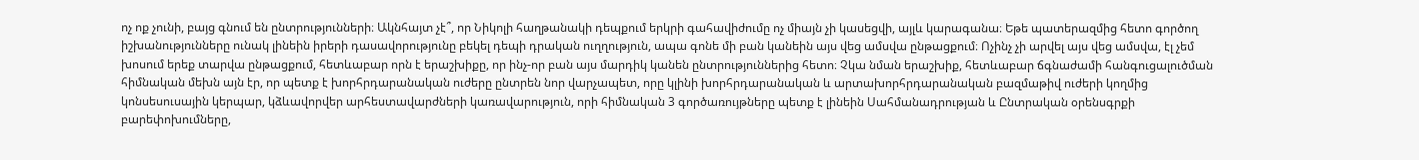ոչ ոք չունի, բայց գնում են ընտրությունների։ Ակնհայտ չէ՞, որ Նիկոլի հաղթանակի դեպքում երկրի գահավիժումը ոչ միայն չի կասեցվի, այլև կարագանա։ Եթե պատերազմից հետո գործող իշխանությունները ունակ լինեին իրերի դասավորությունը բեկել դեպի դրական ուղղություն, ապա գոնե մի բան կանեին այս վեց ամսվա ընթացքում։ Ոչինչ չի արվել այս վեց ամսվա, էլ չեմ խոսում երեք տարվա ընթացքում, հետևաբար որն է երաշխիքը, որ ինչ-որ բան այս մարդիկ կանեն ընտրություններից հետո։ Չկա նման երաշխիք, հետևաբար ճգնաժամի հանգուցալուծման հիմնական մեխն այն էր, որ պետք է խորհրդարանական ուժերը ընտրեն նոր վարչապետ, որը կլինի խորհրդարանական և արտախորհրդարանական բազմաթիվ ուժերի կողմից կոնսեսուսային կերպար, կձևավորվեր արհեստավարժների կառավարություն, որի հիմնական 3 գործառույթները պետք է լինեին Սահմանադրության և Ընտրական օրենսգրքի բարեփոխումները,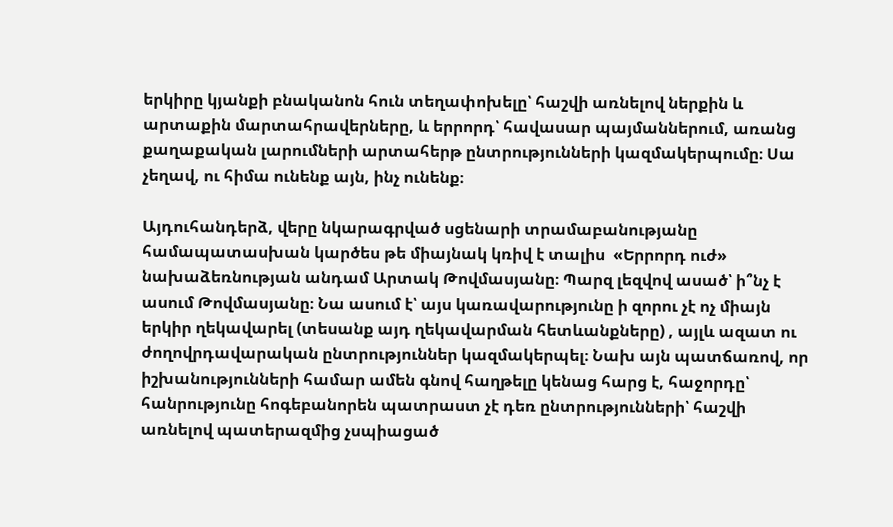երկիրը կյանքի բնականոն հուն տեղափոխելը՝ հաշվի առնելով ներքին և արտաքին մարտահրավերները, և երրորդ՝ հավասար պայմաններում, առանց քաղաքական լարումների արտահերթ ընտրությունների կազմակերպումը։ Սա չեղավ, ու հիմա ունենք այն, ինչ ունենք։

Այդուհանդերձ, վերը նկարագրված սցենարի տրամաբանությանը համապատասխան կարծես թե միայնակ կռիվ է տալիս  «Երրորդ ուժ» նախաձեռնության անդամ Արտակ Թովմասյանը։ Պարզ լեզվով ասած՝ ի՞նչ է ասում Թովմասյանը։ Նա ասում է՝ այս կառավարությունը ի զորու չէ ոչ միայն երկիր ղեկավարել (տեսանք այդ ղեկավարման հետևանքները) , այլև ազատ ու ժողովրդավարական ընտրություններ կազմակերպել։ Նախ այն պատճառով, որ իշխանությունների համար ամեն գնով հաղթելը կենաց հարց է, հաջորդը՝ հանրությունը հոգեբանորեն պատրաստ չէ դեռ ընտրությունների՝ հաշվի առնելով պատերազմից չսպիացած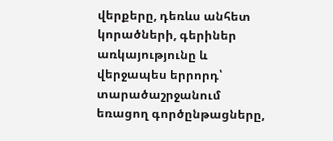վերքերը, դեռևս անհետ կորածների, գերիներ առկայությունը և վերջապես երրորդ՝ տարածաշրջանում եռացող գործընթացները,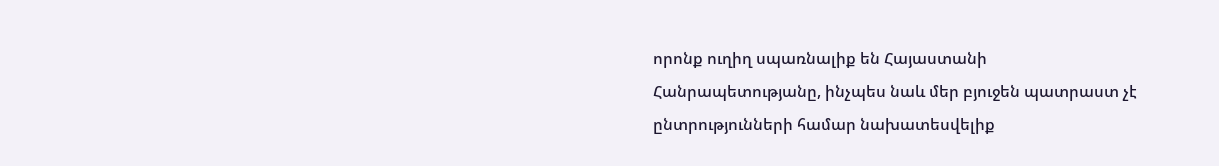որոնք ուղիղ սպառնալիք են Հայաստանի Հանրապետությանը, ինչպես նաև մեր բյուջեն պատրաստ չէ ընտրությունների համար նախատեսվելիք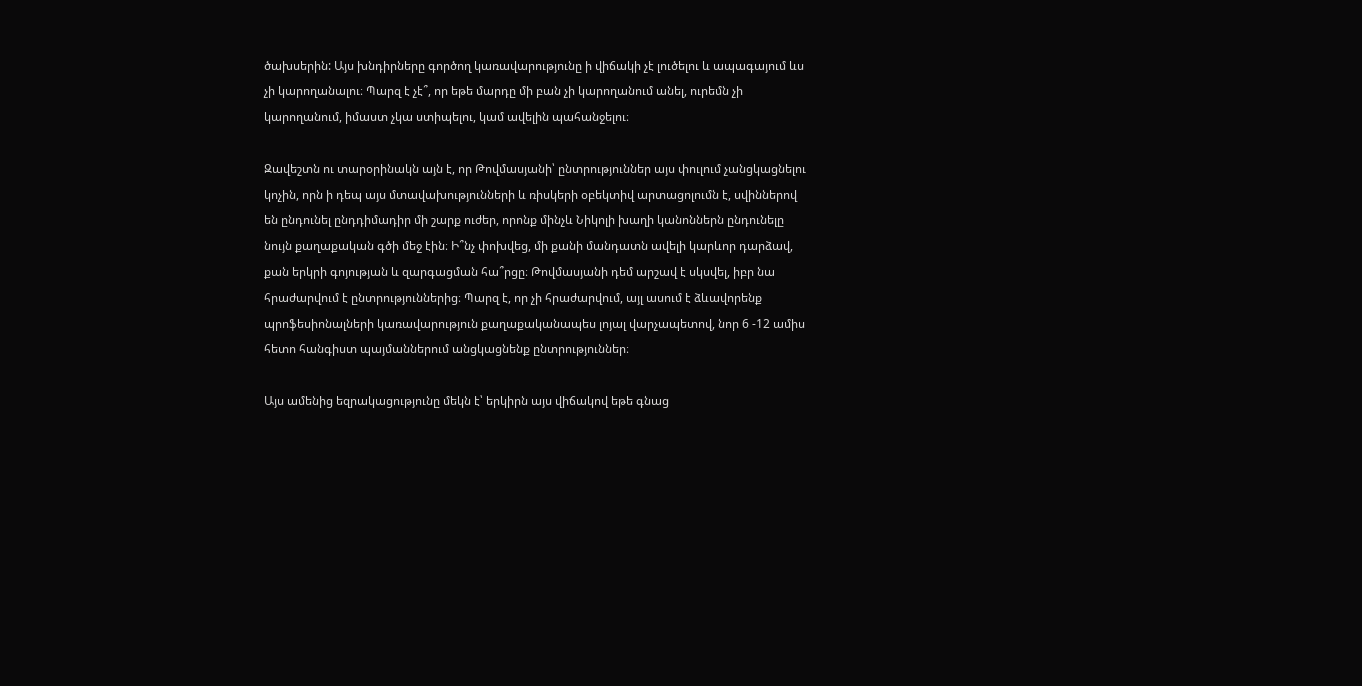ծախսերին: Այս խնդիրները գործող կառավարությունը ի վիճակի չէ լուծելու և ապագայում ևս չի կարողանալու։ Պարզ է չէ՞, որ եթե մարդը մի բան չի կարողանում անել, ուրեմն չի կարողանում, իմաստ չկա ստիպելու, կամ ավելին պահանջելու։

Զավեշտն ու տարօրինակն այն է, որ Թովմասյանի՝ ընտրություններ այս փուլում չանցկացնելու կոչին, որն ի դեպ այս մտավախությունների և ռիսկերի օբեկտիվ արտացոլումն է, սվիններով են ընդունել ընդդիմադիր մի շարք ուժեր, որոնք մինչև Նիկոլի խաղի կանոններն ընդունելը նույն քաղաքական գծի մեջ էին։ Ի՞նչ փոխվեց, մի քանի մանդատն ավելի կարևոր դարձավ, քան երկրի գոյության և զարգացման հա՞րցը։ Թովմասյանի դեմ արշավ է սկսվել, իբր նա հրաժարվում է ընտրություններից։ Պարզ է, որ չի հրաժարվում, այլ ասում է ձևավորենք պրոֆեսիոնալների կառավարություն քաղաքականապես լոյալ վարչապետով, նոր 6 -12 ամիս հետո հանգիստ պայմաններում անցկացնենք ընտրություններ։

Այս ամենից եզրակացությունը մեկն է՝ երկիրն այս վիճակով եթե գնաց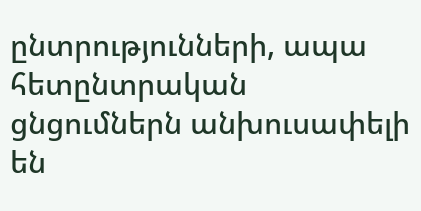ընտրությունների, ապա հետընտրական ցնցումներն անխուսափելի են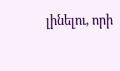լինելու, որի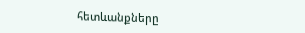հետևանքները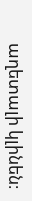աղետալի կլինեն։